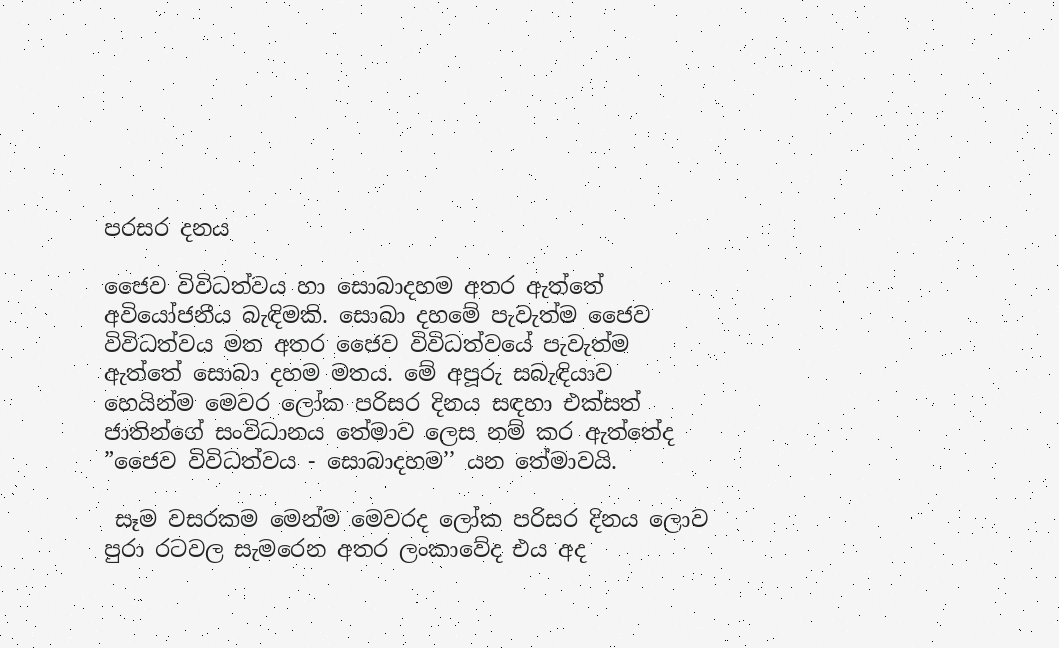පරසර දනය

ජෛව විවිධත්වය හා සොබාදහම අතර ඇත්තේ අවියෝජනීය බැඳිමකි. සොබා දහමේ පැවැත්ම ජෛව විවිධත්වය මත අතර ජෛව විවිධත්වයේ පැවැත්ම ඇත්තේ සොබා දහම මතය. මේ අපූරු සබැඳියාව හෙයින්ම මෙවර ලෝක පරිසර දිනය සඳහා එක්සත් ජාතින්ගේ සංවිධානය තේමාව ලෙස නම් කර ඇත්තේද ”ජෛව විවිධත්වය - සොබාදහම’’ යන තේමාවයි.

 සෑම වසරකම මෙන්ම මෙවරද ලෝක පරිසර දිනය ලොව පුරා රටවල සැමරෙන අතර ලංකාවේද එය අද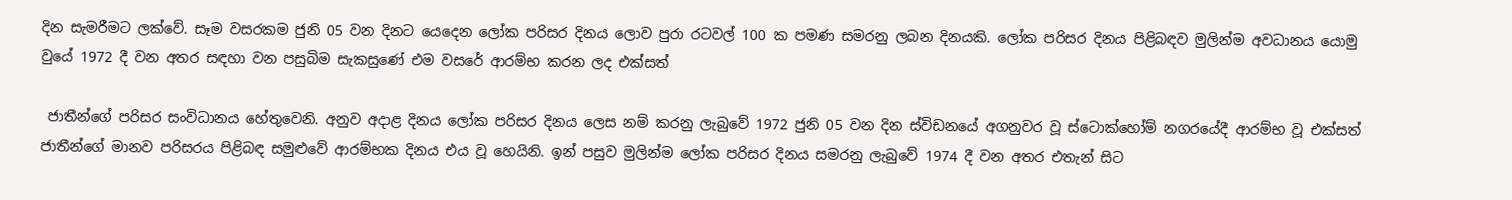දින සැමරීමට ලක්වේ. සෑම වසරකම ජුනි 05 වන දිනට යෙදෙන ලෝක පරිසර දිනය ලොව පුරා රටවල් 100 ක පමණ සමරනු ලබන දිනයකි. ලෝක පරිසර දිනය පිළිබඳව මුලින්ම අවධානය යොමු වුයේ 1972 දී වන අතර සඳහා වන පසුබිම සැකසුණේ එම වසරේ ආරම්භ කරන ලද එක්සත්

 ජාතීන්ගේ පරිසර සංවිධානය හේතුවෙනි. අනුව අදාළ දිනය ලෝක පරිසර දිනය ලෙස නම් කරනු ලැබුවේ 1972 ජුනි 05 වන දින ස්විඩනයේ අගනුවර වූ ස්ටොක්හෝම් නගරයේදී ආරම්භ වූ එක්සත් ජාතීන්ගේ මානව පරිසරය පිළිබඳ සමුළුවේ ආරම්භක දිනය එය වූ හෙයිනි. ඉන් පසුව මුලින්ම ලෝක පරිසර දිනය සමරනු ලැබුවේ 1974 දී වන අතර එතැන් සිට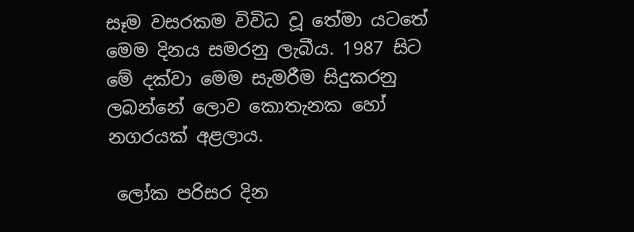සෑම වසරකම විවිධ වූ තේමා යටතේ මෙම දිනය සමරනු ලැබීය. 1987 සිට මේ දක්වා මෙම සැමරීම සිදුකරනු ලබන්නේ ලොව කොතැනක හෝ නගරයක් අළලාය.

 ලෝක පරිසර දින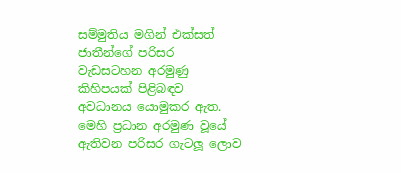සම්මුතිය මගින් එක්සත්  ජාතීන්ගේ පරිසර වැඩසටහන අරමුණු කිහිපයක් පිළිබඳව අවධානය යොමුකර ඇත. මෙහි ප්‍රධාන අරමුණ වූයේ ඇතිවන පරිසර ගැටලූ ලොව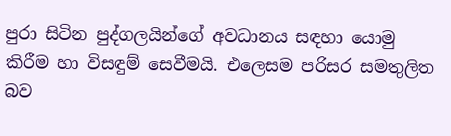පුරා සිටින පුද්ගලයින්ගේ අවධානය සඳහා යොමු කිරීම හා විසඳුම් සෙවීමයි. එලෙසම පරිසර සමතුලිත බව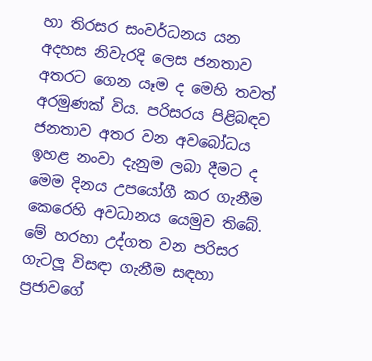හා තිරසර සංවර්ධනය යන අදහස නිවැරදි ලෙස ජනතාව අතරට ගෙන යෑම ද මෙහි තවත් අරමුණක් විය. පරිසරය පිළිබඳව ජනතාව අතර වන අවබෝධය ඉහළ නංවා දැනුම ලබා දීමට ද මෙම දිනය උපයෝගී කර ගැනීම කෙරෙහි අවධානය යෙමුව තිබේ. මේ හරහා උද්ගත වන පරිසර ගැටලූ විසඳා ගැනීම සඳහා ප්‍රජාවගේ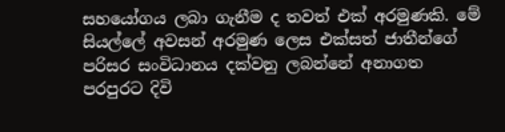සහයෝගය ලබා ගැනීම ද තවත් එක් අරමුණකි. මේ සියල්ලේ අවසන් අරමුණ ලෙස එක්සත් ජාතීන්ගේ පරිසර සංවිධානය දක්වනු ලබන්නේ අනාගත පරපුරට දිවි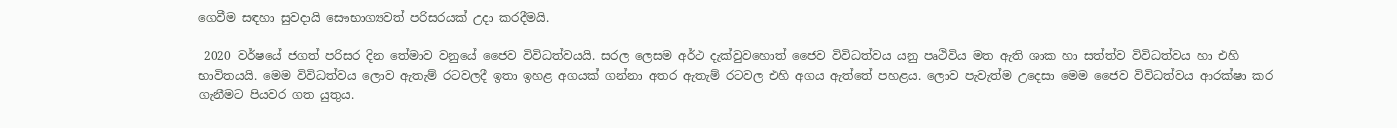ගෙවීම සඳහා සුවදායි සෞභාග්‍යවත් පරිසරයක් උදා කරදීමයි.

 2020 වර්ෂයේ ජගත් පරිසර දින තේමාව වනුයේ ජෛව විවිධත්වයයි. සරල ලෙසම අර්ථ දැක්වුවහොත් ජෛව විවිධත්වය යනු පෘථිවිය මත ඇති ශාක හා සත්ත්ව විවිධත්වය හා එහි භාවිතයයි. මෙම විවිධත්වය ලොව ඇතැම් රටවලදී ඉතා ඉහළ අගයක් ගන්නා අතර ඇතැම් රටවල එහි අගය ඇත්තේ පහළය. ලොව පැවැත්ම උදෙසා මෙම ජෛව විවිධත්වය ආරක්ෂා කර ගැනීමට පියවර ගත යුතුය.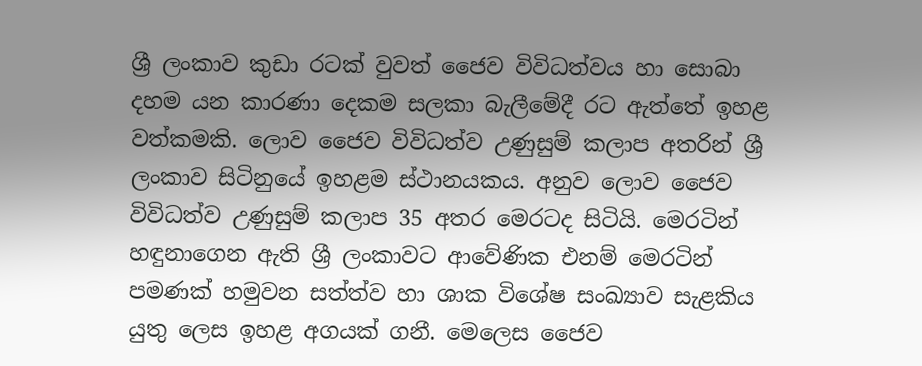ශ්‍රී ලංකාව කුඩා රටක් වුවත් ජෛව විවිධත්වය හා සොබා දහම යන කාරණා දෙකම සලකා බැලීමේදී රට ඇත්තේ ඉහළ වත්කමකි. ලොව ජෛව විවිධත්ව උණුසුම් කලාප අතරින් ශ්‍රී ලංකාව සිටිනුයේ ඉහළම ස්ථානයකය. අනුව ලොව ජෛව විවිධත්ව උණුසුම් කලාප 35 අතර මෙරටද සිටියි. මෙරටින් හඳුනාගෙන ඇති ශ්‍රී ලංකාවට ආවේණික එනම් මෙරටින් පමණක් හමුවන සත්ත්ව හා ශාක විශේෂ සංඛ්‍යාව සැළකිය යුතු ලෙස ඉහළ අගයක් ගනී. මෙලෙස ජෛව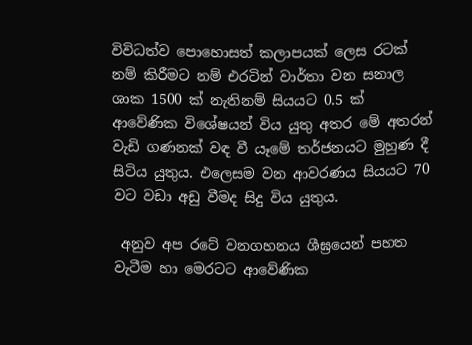විවිධත්ව පොහොසත් කලාපයක් ලෙස රටක් නම් කිරීමට නම් එරටින් වාර්තා වන සනාල ශාක 1500 ක් නැතිනම් සියයට 0.5 ක් ආවේණික විශේෂයන් විය යුතු අතර මේ අතරන් වැඩි ගණනක් වඳ වී යෑමේ තර්ජනයට මුහුණ දී සිටිය යුතුය. එලෙසම වන ආවරණය සියයට 70 වට වඩා අඩු වීමද සිදු විය යුතුය.

 අනුව අප රටේ වනගහනය ශීඝ්‍රයෙන් පහත වැටීම හා මෙරටට ආවේණික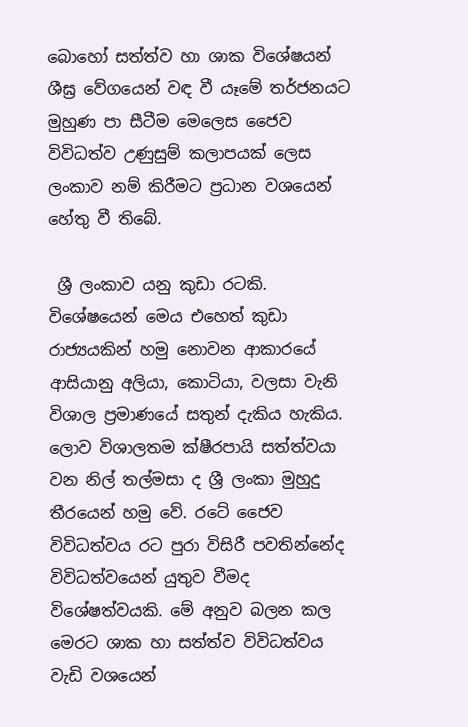බොහෝ සත්ත්ව හා ශාක විශේෂයන් ශීඝ්‍ර වේගයෙන් වඳ වී යෑමේ තර්ජනයට මුහුණ පා සීටීම මෙලෙස ජෛව විවිධත්ව උණුසුම් කලාපයක් ලෙස ලංකාව නම් කිරීමට ප්‍රධාන වශයෙන් හේතු වී තිබේ.

 ශ්‍රී ලංකාව යනු කුඩා රටකි. විශේෂයෙන් මෙය එහෙත් කුඩා රාජ්‍යයකින් හමු නොවන ආකාරයේ ආසියානු අලියා, කොටියා, වලසා වැනි විශාල ප්‍රමාණයේ සතුන් දැකිය හැකිය. ලොව විශාලතම ක්ෂීරපායි සත්ත්වයා වන නිල් තල්මසා ද ශ්‍රී ලංකා මුහුදු තීරයෙන් හමු වේ. රටේ ජෛව විවිධත්වය රට පුරා විසිරී පවතින්නේද විවිධත්වයෙන් යුතුව වීමද විශේෂත්වයකි. මේ අනුව බලන කල මෙරට ශාක හා සත්ත්ව විවිධත්වය වැඩි වශයෙන්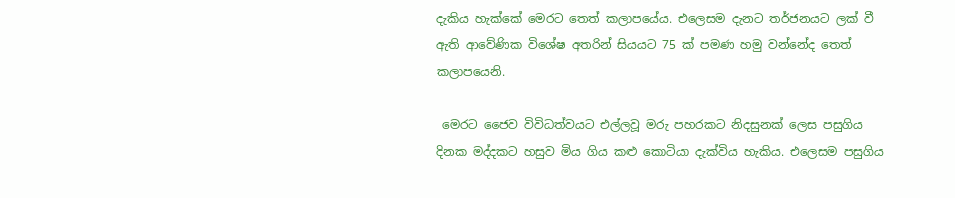දැකිය හැක්කේ මෙරට තෙත් කලාපයේය. එලෙසම දැනට තර්ජනයට ලක් වී ඇති ආවේණික විශේෂ අතරින් සියයට 75 ක් පමණ හමු වන්නේද තෙත් කලාපයෙනි.

 මෙරට ජෛව විවිධත්වයට එල්ලවූ මරු පහරකට නිදසුනක් ලෙස පසුගිය දිනක මද්දකට හසුව මිය ගිය කළු කොටියා දැක්විය හැකිය. එලෙසම පසුගිය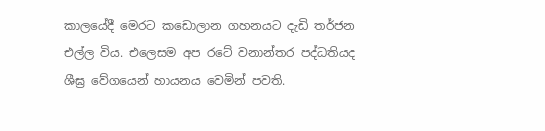කාලයේදී මෙරට කඩොලාන ගහනයට දැඩි තර්ජන එල්ල විය. එලෙසම අප රටේ වනාන්තර පද්ධතියද ශීඝ්‍ර වේගයෙන් හායනය වෙමින් පවති.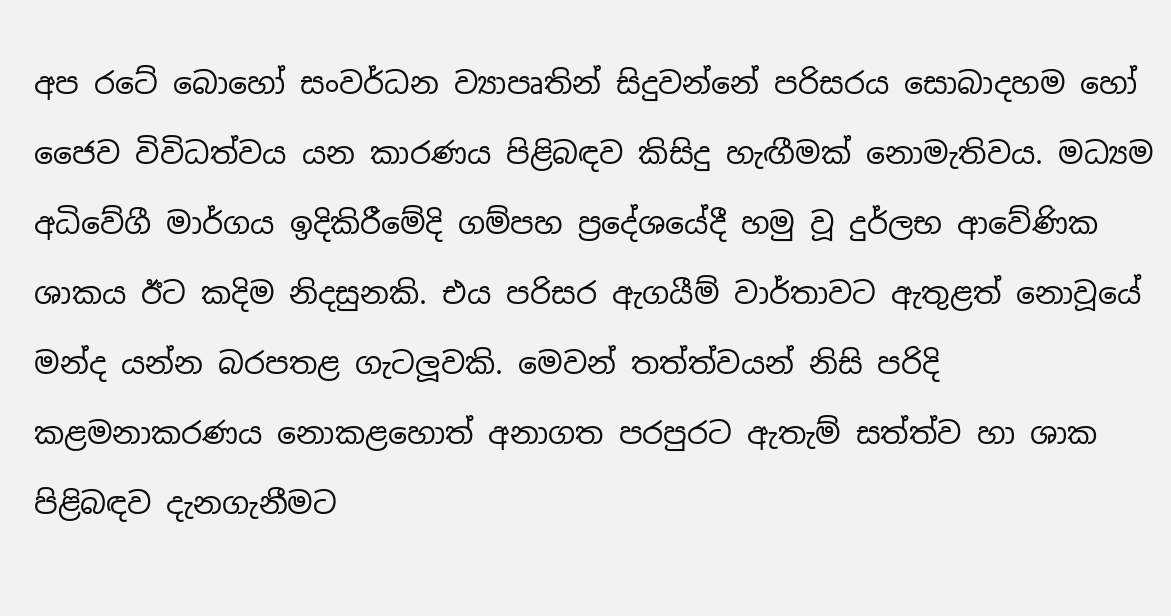අප රටේ බොහෝ සංවර්ධන ව්‍යාපෘතින් සිදුවන්නේ පරිසරය සොබාදහම හෝ ජෛව විවිධත්වය යන කාරණය පිළිබඳව කිසිදු හැඟීමක් නොමැතිවය. මධ්‍යම අධිවේගී මාර්ගය ඉදිකිරීමේදි ගම්පහ ප්‍රදේශයේදී හමු වූ දුර්ලභ ආවේණික ශාකය ඊට කදිම නිදසුනකි. එය පරිසර ඇගයීම් වාර්තාවට ඇතුළත් නොවූයේ මන්ද යන්න බරපතළ ගැටලූවකි. මෙවන් තත්ත්වයන් නිසි පරිදි කළමනාකරණය නොකළහොත් අනාගත පරපුරට ඇතැම් සත්ත්ව හා ශාක පිළිබඳව දැනගැනීමට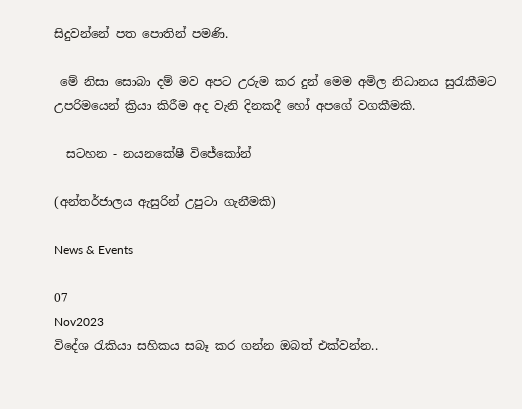සිදුවන්නේ පත පොතින් පමණි.

 මේ නිසා සොබා දම් මව අපට උරුම කර දුන් මෙම අමිල නිධානය සුරැකීමට උපරිමයෙන් ක්‍රියා කිරීම අද වැනි දිනකදී හෝ අපගේ වගකීමකි.

  සටහන - නයනකේෂී විජේකෝන්

(අන්තර්ජාලය ඇසුරින් උපුටා ගැනීමකි)

News & Events

07
Nov2023
විදේශ රැකියා සහිකය සබෑ කර ගන්න ඔබත් එක්වන්න..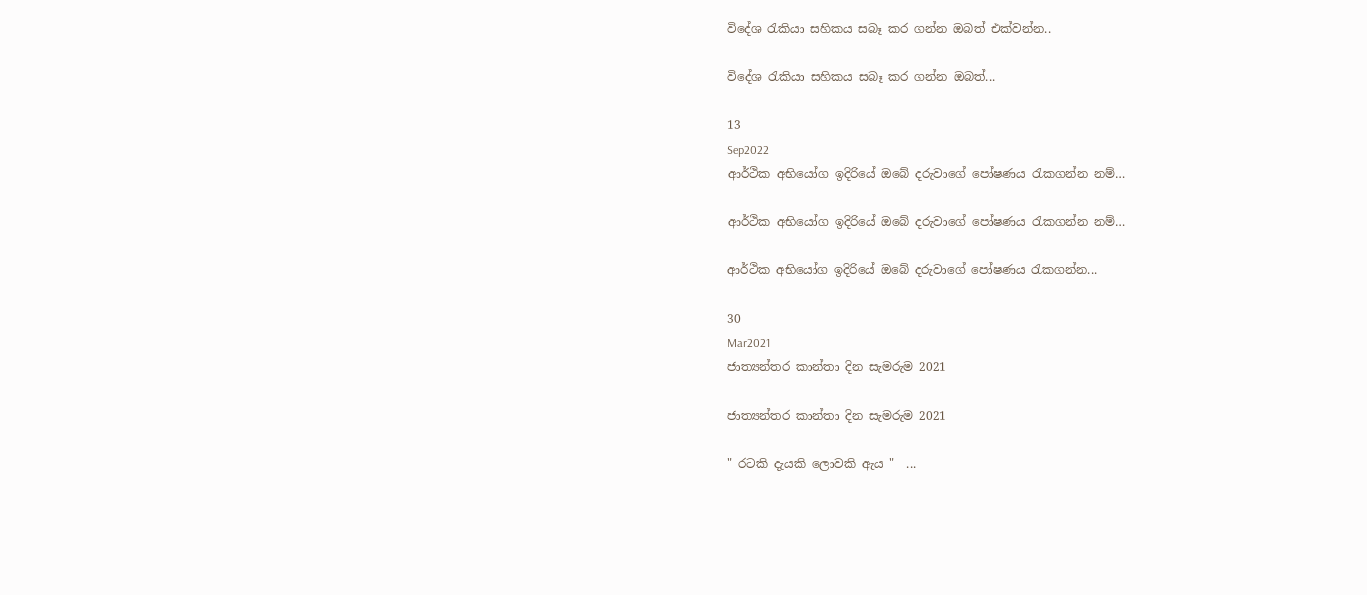විදේශ රැකියා සහිකය සබෑ කර ගන්න ඔබත් එක්වන්න..

විදේශ රැකියා සහිකය සබෑ කර ගන්න ඔබත්...

13
Sep2022
ආර්ථික අභියෝග ඉදිරියේ ඔබේ දරුවාගේ පෝෂණය රැකගන්න නම්…

ආර්ථික අභියෝග ඉදිරියේ ඔබේ දරුවාගේ පෝෂණය රැකගන්න නම්…

ආර්ථික අභියෝග ඉදිරියේ ඔබේ දරුවාගේ පෝෂණය රැකගන්න...

30
Mar2021
ජාත්‍යන්තර කාන්තා දින සැමරුම 2021

ජාත්‍යන්තර කාන්තා දින සැමරුම 2021

" රටකි දැයකි ලොවකි ඇය "  ...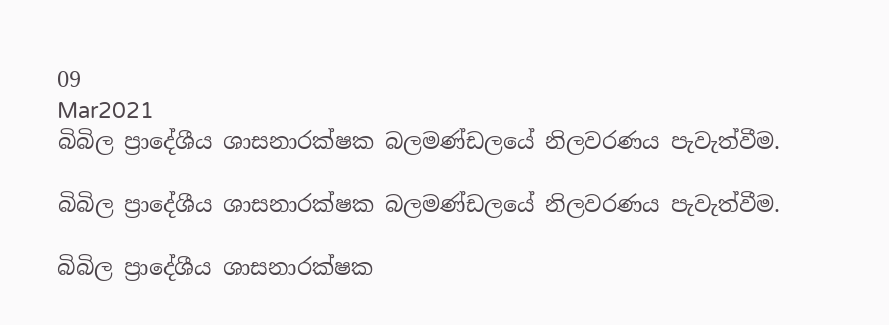09
Mar2021
බිබිල ප්‍රාදේශීය ශාසනාරක්ෂක බලමණ්ඩලයේ නිලවරණය පැවැත්වීම.

බිබිල ප්‍රාදේශීය ශාසනාරක්ෂක බලමණ්ඩලයේ නිලවරණය පැවැත්වීම.

බිබිල ප්‍රාදේශීය ශාසනාරක්ෂක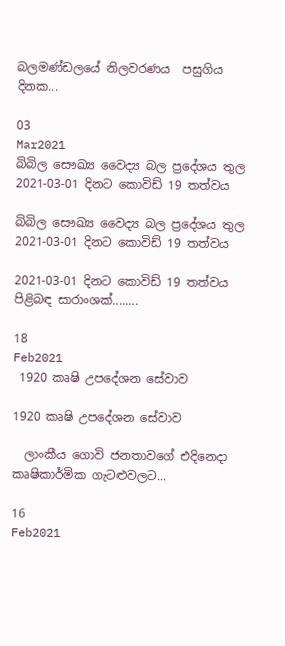බලමණ්ඩලයේ නිලවරණය  පසුගිය දිනක...

03
Mar2021
බිබිල සෞඛ්‍ය වෛද්‍ය බල ප්‍රදේශය තුල 2021-03-01 දිනට කොවිඩ් 19 තත්වය

බිබිල සෞඛ්‍ය වෛද්‍ය බල ප්‍රදේශය තුල 2021-03-01 දිනට කොවිඩ් 19 තත්වය

2021-03-01 දිනට කොවිඩ් 19 තත්වය පිළිබඳ සාරාංශක්........

18
Feb2021
 1920 කෘෂි උපදේශන සේවාව

1920 කෘෂි උපදේශන සේවාව

  ලාංකීය ගොවි ජනතාවගේ එදිනෙදා කෘෂිකාර්මික ගැටළුවලට...

16
Feb2021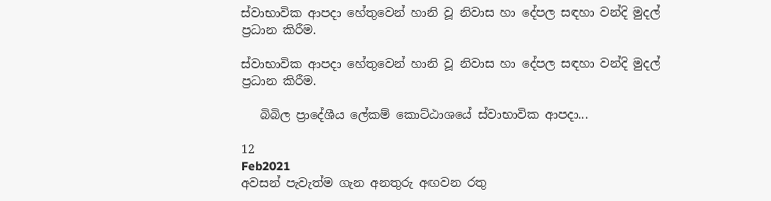ස්වාභාවික ආපදා හේතුවෙන් හානි වූ නිවාස හා දේපල සඳහා වන්දි මුදල් ප්‍රධාන කිරීම.

ස්වාභාවික ආපදා හේතුවෙන් හානි වූ නිවාස හා දේපල සඳහා වන්දි මුදල් ප්‍රධාන කිරීම.

   බිබිල ප්‍රාදේශීය ලේකම් කොට්ඨාශයේ ස්වාභාවික ආපදා...

12
Feb2021
අවසන් පැවැත්ම ගැන අනතුරු අඟවන රතු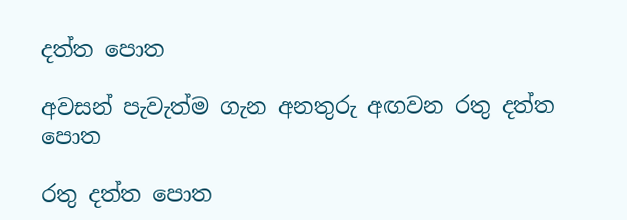දත්ත පොත

අවසන් පැවැත්ම ගැන අනතුරු අඟවන රතු දත්ත පොත

රතු දත්ත පොත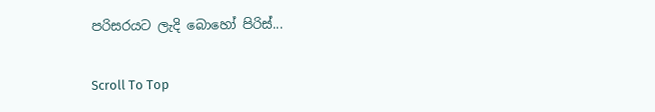පරිසරයට ලැදි බොහෝ පිරිස්...

Scroll To Top